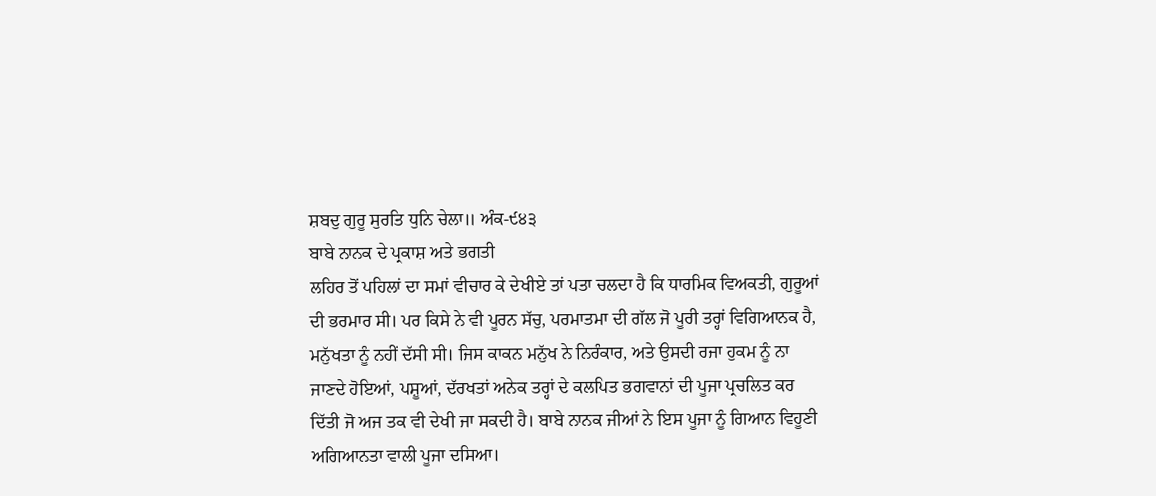ਸ਼ਬਦੁ ਗੁਰੂ ਸੁਰਤਿ ਧੁਨਿ ਚੇਲਾ॥ ਅੰਕ-੯੪੩
ਬਾਬੇ ਨਾਨਕ ਦੇ ਪ੍ਰਕਾਸ਼ ਅਤੇ ਭਗਤੀ
ਲਹਿਰ ਤੋਂ ਪਹਿਲਾਂ ਦਾ ਸਮਾਂ ਵੀਚਾਰ ਕੇ ਦੇਖੀਏ ਤਾਂ ਪਤਾ ਚਲਦਾ ਹੈ ਕਿ ਧਾਰਮਿਕ ਵਿਅਕਤੀ, ਗੁਰੂਆਂ
ਦੀ ਭਰਮਾਰ ਸੀ। ਪਰ ਕਿਸੇ ਨੇ ਵੀ ਪੂਰਨ ਸੱਚੁ, ਪਰਮਾਤਮਾ ਦੀ ਗੱਲ ਜੋ ਪੂਰੀ ਤਰ੍ਹਾਂ ਵਿਗਿਆਨਕ ਹੈ,
ਮਨੁੱਖਤਾ ਨੂੰ ਨਹੀਂ ਦੱਸੀ ਸੀ। ਜਿਸ ਕਾਕਨ ਮਨੁੱਖ ਨੇ ਨਿਰੰਕਾਰ, ਅਤੇ ਉਸਦੀ ਰਜਾ ਹੁਕਮ ਨੂੰ ਨਾ
ਜਾਣਦੇ ਹੋਇਆਂ, ਪਸ਼ੂਆਂ, ਦੱਰਖਤਾਂ ਅਨੇਕ ਤਰ੍ਹਾਂ ਦੇ ਕਲਪਿਤ ਭਗਵਾਨਾਂ ਦੀ ਪੂਜਾ ਪ੍ਰਚਲਿਤ ਕਰ
ਦਿੱਤੀ ਜੋ ਅਜ ਤਕ ਵੀ ਦੇਖੀ ਜਾ ਸਕਦੀ ਹੈ। ਬਾਬੇ ਨਾਨਕ ਜੀਆਂ ਨੇ ਇਸ ਪੂਜਾ ਨੂੰ ਗਿਆਨ ਵਿਹੂਣੀ
ਅਗਿਆਨਤਾ ਵਾਲੀ ਪੂਜਾ ਦਸਿਆ।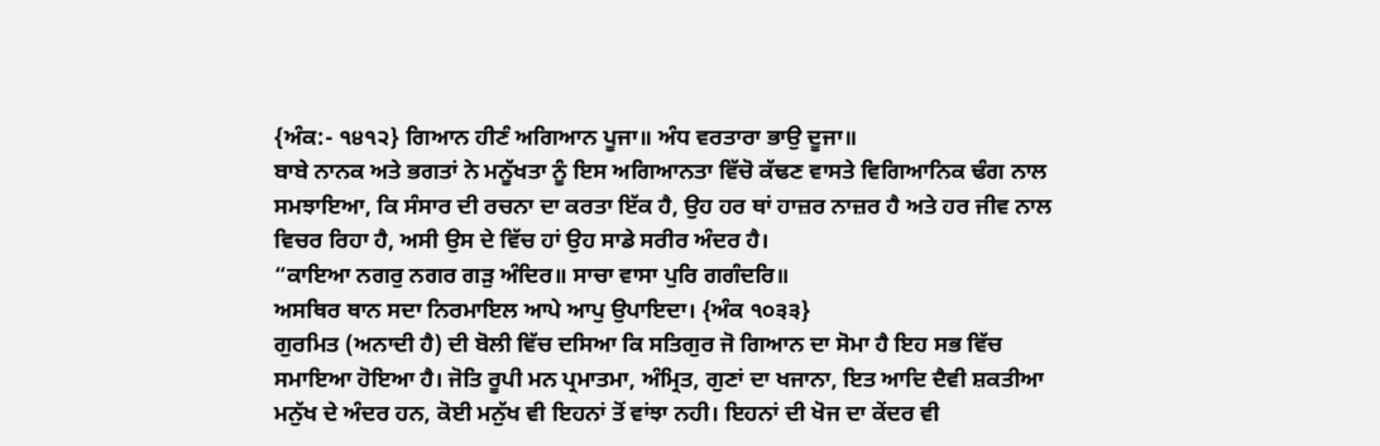{ਅੰਕ:- ੧੪੧੨} ਗਿਆਨ ਹੀਣੰ ਅਗਿਆਨ ਪੂਜਾ॥ ਅੰਧ ਵਰਤਾਰਾ ਭਾਉ ਦੂਜਾ॥
ਬਾਬੇ ਨਾਨਕ ਅਤੇ ਭਗਤਾਂ ਨੇ ਮਨੂੱਖਤਾ ਨੂੰ ਇਸ ਅਗਿਆਨਤਾ ਵਿੱਚੋ ਕੱਢਣ ਵਾਸਤੇ ਵਿਗਿਆਨਿਕ ਢੰਗ ਨਾਲ
ਸਮਝਾਇਆ, ਕਿ ਸੰਸਾਰ ਦੀ ਰਚਨਾ ਦਾ ਕਰਤਾ ਇੱਕ ਹੈ, ਉਹ ਹਰ ਥਾਂ ਹਾਜ਼ਰ ਨਾਜ਼ਰ ਹੈ ਅਤੇ ਹਰ ਜੀਵ ਨਾਲ
ਵਿਚਰ ਰਿਹਾ ਹੈ, ਅਸੀ ਉਸ ਦੇ ਵਿੱਚ ਹਾਂ ਉਹ ਸਾਡੇ ਸਰੀਰ ਅੰਦਰ ਹੈ।
“ਕਾਇਆ ਨਗਰੁ ਨਗਰ ਗੜੁ ਅੰਦਿਰ॥ ਸਾਚਾ ਵਾਸਾ ਪੁਰਿ ਗਗੰਦਰਿ॥
ਅਸਥਿਰ ਥਾਨ ਸਦਾ ਨਿਰਮਾਇਲ ਆਪੇ ਆਪੁ ਉਪਾਇਦਾ। {ਅੰਕ ੧੦੩੩}
ਗੁਰਮਿਤ (ਅਨਾਦੀ ਹੈ) ਦੀ ਬੋਲੀ ਵਿੱਚ ਦਸਿਆ ਕਿ ਸਤਿਗੁਰ ਜੋ ਗਿਆਨ ਦਾ ਸੋਮਾ ਹੈ ਇਹ ਸਭ ਵਿੱਚ
ਸਮਾਇਆ ਹੋਇਆ ਹੈ। ਜੋਤਿ ਰੂਪੀ ਮਨ ਪ੍ਰਮਾਤਮਾ, ਅੰਮ੍ਰਿਤ, ਗੁਣਾਂ ਦਾ ਖਜਾਨਾ, ਇਤ ਆਦਿ ਦੈਵੀ ਸ਼ਕਤੀਆ
ਮਨੁੱਖ ਦੇ ਅੰਦਰ ਹਨ, ਕੋਈ ਮਨੁੱਖ ਵੀ ਇਹਨਾਂ ਤੋਂ ਵਾਂਝਾ ਨਹੀ। ਇਹਨਾਂ ਦੀ ਖੋਜ ਦਾ ਕੇਂਦਰ ਵੀ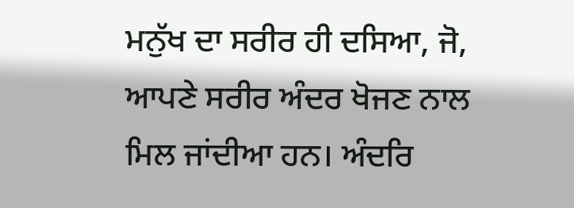ਮਨੁੱਖ ਦਾ ਸਰੀਰ ਹੀ ਦਸਿਆ, ਜੋ, ਆਪਣੇ ਸਰੀਰ ਅੰਦਰ ਖੋਜਣ ਨਾਲ ਮਿਲ ਜਾਂਦੀਆ ਹਨ। ਅੰਦਰਿ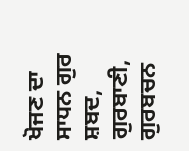ਖੋਜਣ ਦਾ
ਸਾਧਨ ਗੁਰ ਸ਼ਬਦ, ਗੁਰਬਾਣੀ, ਗੁਰਬਚਨ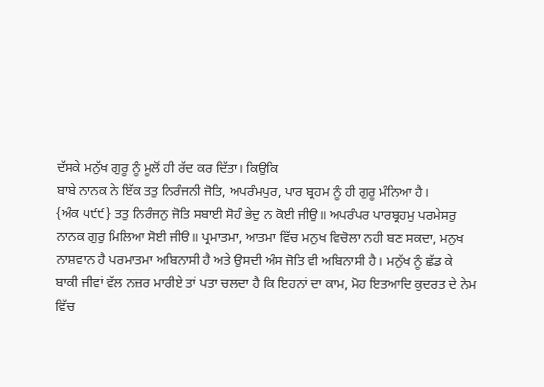ਦੱਸਕੇ ਮਨੁੱਖ ਗੁਰੂ ਨੂੰ ਮੂਲੋਂ ਹੀ ਰੱਦ ਕਰ ਦਿੱਤਾ। ਕਿਉਕਿ
ਬਾਬੇ ਨਾਨਕ ਨੇ ਇੱਕ ਤਤੁ ਨਿਰੰਜਨੀ ਜੋਤਿ, ਅਪਰੰਮਪੁਰ, ਪਾਰ ਬ੍ਰਹਮ ਨੂੰ ਹੀ ਗੁਰੂ ਮੰਨਿਆ ਹੈ।
{ਅੰਕ ੫੯੯} ਤਤੁ ਨਿਰੰਜਨੁ ਜੋਤਿ ਸਬਾਈ ਸੋਹੰ ਭੇਦੁ ਨ ਕੋਈ ਜੀਉ॥ ਅਪਰੰਪਰ ਪਾਰਬ੍ਰਹਮੁ ਪਰਮੇਸਰੁ
ਨਾਨਕ ਗੁਰੁ ਮਿਲਿਆ ਸੋਈ ਜੀੳ॥ ਪ੍ਰਮਾਤਮਾ, ਆਤਮਾ ਵਿੱਚ ਮਨੁਖ ਵਿਚੋਲਾ ਨਹੀ ਬਣ ਸਕਦਾ, ਮਨੁਖ
ਨਾਸ਼ਵਾਨ ਹੈ ਪਰਮਾਤਮਾ ਅਬਿਨਾਸੀ ਹੈ ਅਤੇ ਉਸਦੀ ਅੰਸ ਜੋਤਿ ਵੀ ਅਬਿਨਾਸੀ ਹੈ। ਮਨੁੱਖ ਨੂੰ ਛੱਡ ਕੇ
ਬਾਕੀ ਜੀਵਾਂ ਵੱਲ ਨਜ਼ਰ ਮਾਰੀਏ ਤਾਂ ਪਤਾ ਚਲਦਾ ਹੈ ਕਿ ਇਹਨਾਂ ਦਾ ਕਾਮ, ਮੋਹ ਇਤਆਦਿ ਕੁਦਰਤ ਦੇ ਨੇਮ
ਵਿੱਚ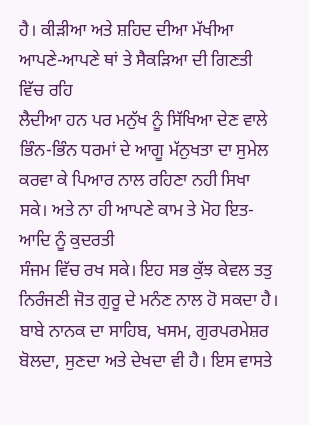ਹੈ। ਕੀੜੀਆ ਅਤੇ ਸ਼ਹਿਦ ਦੀਆ ਮੱਖੀਆ ਆਪਣੇ-ਆਪਣੇ ਥਾਂ ਤੇ ਸੈਕੜਿਆ ਦੀ ਗਿਣਤੀ ਵਿੱਚ ਰਹਿ
ਲੈਦੀਆ ਹਨ ਪਰ ਮਨੁੱਖ ਨੂੰ ਸਿੱਖਿਆ ਦੇਣ ਵਾਲੇ ਭਿੰਨ-ਭਿੰਨ ਧਰਮਾਂ ਦੇ ਆਗੂ ਮੱਨੁਖਤਾ ਦਾ ਸੁਮੇਲ
ਕਰਵਾ ਕੇ ਪਿਆਰ ਨਾਲ ਰਹਿਣਾ ਨਹੀ ਸਿਖਾ ਸਕੇ। ਅਤੇ ਨਾ ਹੀ ਆਪਣੇ ਕਾਮ ਤੇ ਮੋਹ ਇਤ-ਆਦਿ ਨੂੰ ਕੁਦਰਤੀ
ਸੰਜਮ ਵਿੱਚ ਰਖ ਸਕੇ। ਇਹ ਸਭ ਕੁੱਝ ਕੇਵਲ ਤਤੁ ਨਿਰੰਜਣੀ ਜੋਤ ਗੁਰੂ ਦੇ ਮਨੰਣ ਨਾਲ ਹੋ ਸਕਦਾ ਹੈ।
ਬਾਬੇ ਨਾਨਕ ਦਾ ਸਾਹਿਬ, ਖਸਮ, ਗੁਰਪਰਮੇਸ਼ਰ ਬੋਲਦਾ, ਸੁਣਦਾ ਅਤੇ ਦੇਖਦਾ ਵੀ ਹੈ। ਇਸ ਵਾਸਤੇ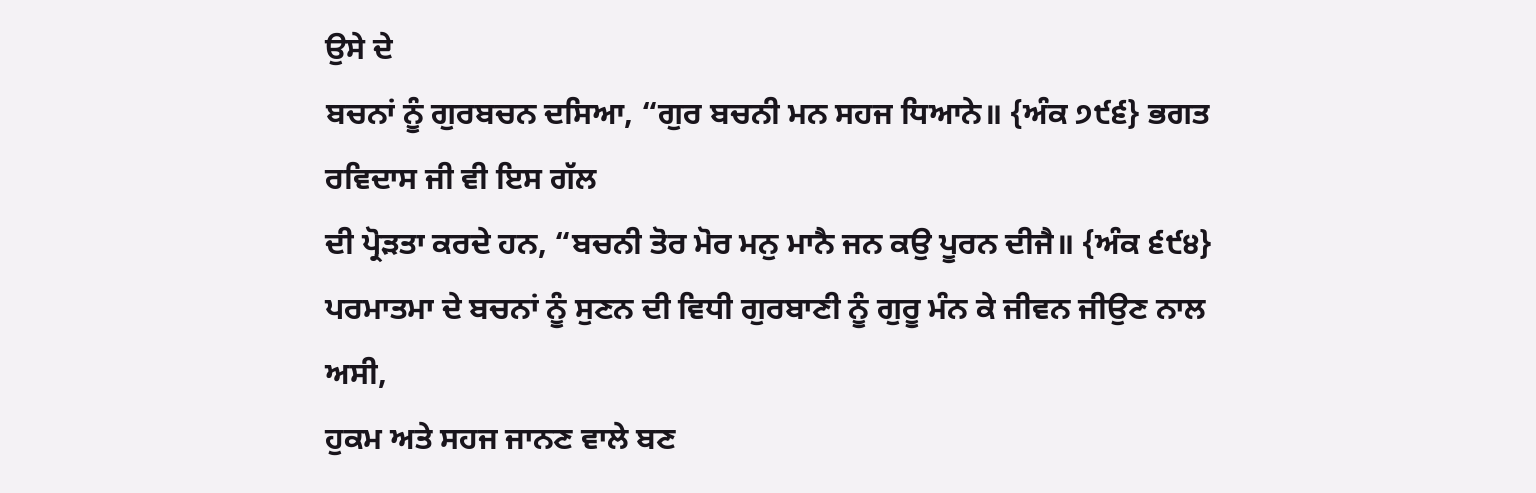ਉਸੇ ਦੇ
ਬਚਨਾਂ ਨੂੰ ਗੁਰਬਚਨ ਦਸਿਆ, “ਗੁਰ ਬਚਨੀ ਮਨ ਸਹਜ ਧਿਆਨੇ॥ {ਅੰਕ ੭੯੬} ਭਗਤ ਰਵਿਦਾਸ ਜੀ ਵੀ ਇਸ ਗੱਲ
ਦੀ ਪ੍ਰੋੜਤਾ ਕਰਦੇ ਹਨ, “ਬਚਨੀ ਤੋਰ ਮੋਰ ਮਨੁ ਮਾਨੈ ਜਨ ਕਉ ਪੂਰਨ ਦੀਜੈ॥ {ਅੰਕ ੬੯੪}
ਪਰਮਾਤਮਾ ਦੇ ਬਚਨਾਂ ਨੂੰ ਸੁਣਨ ਦੀ ਵਿਧੀ ਗੁਰਬਾਣੀ ਨੂੰ ਗੁਰੂ ਮੰਨ ਕੇ ਜੀਵਨ ਜੀਉਣ ਨਾਲ ਅਸੀ,
ਹੁਕਮ ਅਤੇ ਸਹਜ ਜਾਨਣ ਵਾਲੇ ਬਣ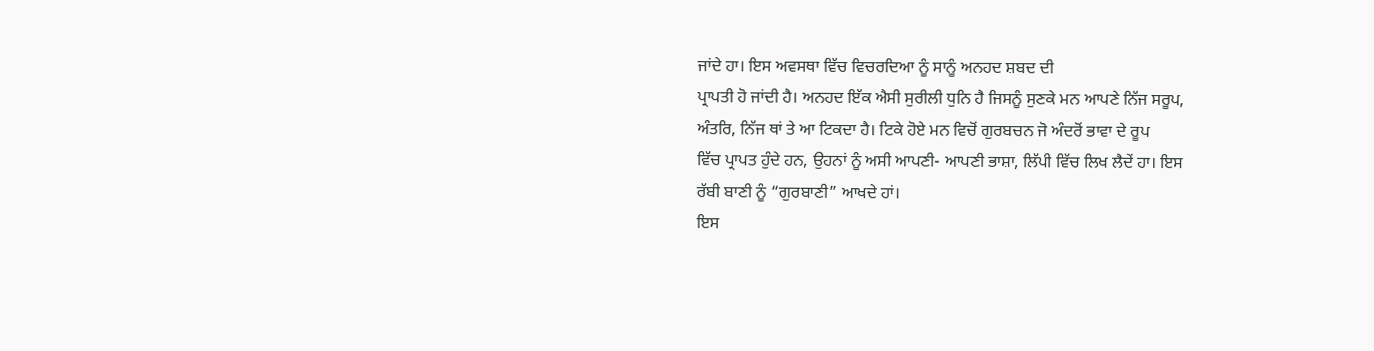ਜਾਂਦੇ ਹਾ। ਇਸ ਅਵਸਥਾ ਵਿੱਚ ਵਿਚਰਦਿਆ ਨੂੰ ਸਾਨੂੰ ਅਨਹਦ ਸ਼ਬਦ ਦੀ
ਪ੍ਰਾਪਤੀ ਹੋ ਜਾਂਦੀ ਹੈ। ਅਨਹਦ ਇੱਕ ਐਸੀ ਸੁਰੀਲੀ ਧੁਨਿ ਹੈ ਜਿਸਨੂੰ ਸੁਣਕੇ ਮਨ ਆਪਣੇ ਨਿੱਜ ਸਰੂਪ,
ਅੰਤਰਿ, ਨਿੱਜ ਥਾਂ ਤੇ ਆ ਟਿਕਦਾ ਹੈ। ਟਿਕੇ ਹੋਏ ਮਨ ਵਿਚੋਂ ਗੁਰਬਚਨ ਜੋ ਅੰਦਰੋਂ ਭਾਵਾ ਦੇ ਰੂਪ
ਵਿੱਚ ਪ੍ਰਾਪਤ ਹੁੰਦੇ ਹਨ, ਉਹਨਾਂ ਨੂੰ ਅਸੀ ਆਪਣੀ- ਆਪਣੀ ਭਾਸ਼ਾ, ਲਿੱਪੀ ਵਿੱਚ ਲਿਖ ਲੈਦੇਂ ਹਾ। ਇਸ
ਰੱਬੀ ਬਾਣੀ ਨੂੰ “ਗੁਰਬਾਣੀ” ਆਖਦੇ ਹਾਂ।
ਇਸ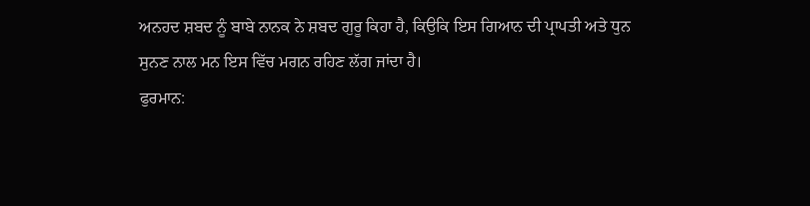ਅਨਹਦ ਸ਼ਬਦ ਨੂੰ ਬਾਬੇ ਨਾਨਕ ਨੇ ਸ਼ਬਦ ਗੁਰੂ ਕਿਹਾ ਹੈ, ਕਿਉਕਿ ਇਸ ਗਿਆਨ ਦੀ ਪ੍ਰਾਪਤੀ ਅਤੇ ਧੁਨ
ਸੁਨਣ ਨਾਲ ਮਨ ਇਸ ਵਿੱਚ ਮਗਨ ਰਹਿਣ ਲੱਗ ਜਾਂਦਾ ਹੈ।
ਫੁਰਮਾਨ: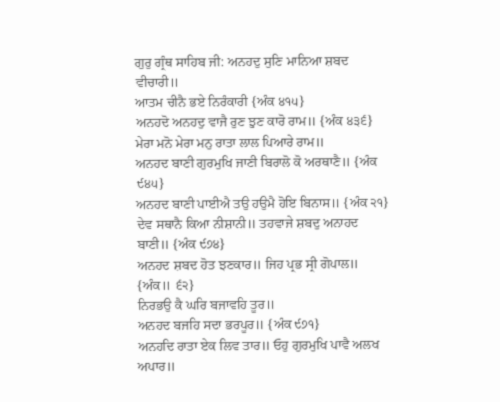ਗੁਰੁ ਗ੍ਰੰਥ ਸਾਹਿਬ ਜੀ: ਅਨਹਦੁ ਸੁਣਿ ਮਾਨਿਆ ਸ਼ਬਦ ਵੀਚਾਰੀ॥
ਆਤਮ ਚੀਨੈ ਭਏ ਨਿਰੰਕਾਰੀ {ਅੰਕ ੪੧੫}
ਅਨਹਦੋ ਅਨਹਦੁ ਵਾਜੈ ਰੁਣ ਝੁਣ ਕਾਰੋ ਰਾਮ॥ {ਅੰਕ ੪੩੬}
ਮੇਰਾ ਮਨੋ ਮੇਰਾ ਮਨੁ ਰਾਤਾ ਲਾਲ ਪਿਆਰੇ ਰਾਮ॥
ਅਨਹਦ ਬਾਣੀ ਗੁਰਮੁਖਿ ਜਾਣੀ ਬਿਰਾਲੋ ਕੋ ਅਰਥਾਣੈ॥ {ਅੰਕ ੯੪੫}
ਅਨਹਦ ਬਾਣੀ ਪਾਈਐ ਤਉ ਹਉਮੈ ਹੋਇ ਬਿਨਾਸ॥ {ਅੰਕ ੨੧}
ਦੇਵ ਸਥਾਨੈ ਕਿਆ ਨੀਸ਼ਾਨੀ॥ ਤਹਵਾਜੇ ਸ਼ਬਦੁ ਅਨਾਹਦ ਬਾਣੀ॥ {ਅੰਕ ੯੭੪}
ਅਨਹਦ ਸ਼ਬਦ ਹੋਤ ਝਣਕਾਰ॥ ਜਿਹ ਪ੍ਰਭ ਸ੍ਰੀ ਗੋਪਾਲ॥ {ਅੰਕ॥ ੬੨}
ਨਿਰਭਉ ਕੈ ਘਰਿ ਬਜਾਵਹਿ ਤੂਰ॥
ਅਨਹਦ ਬਜਹਿ ਸਦਾ ਭਰਪੂਰ॥ {ਅੰਕ ੯੭੧}
ਅਨਹਦਿ ਰਾਤਾ ਏਕ ਲਿਵ ਤਾਰ॥ ਓਹੁ ਗੁਰਮੁਖਿ ਪਾਵੈ ਅਲਖ ਅਪਾਰ॥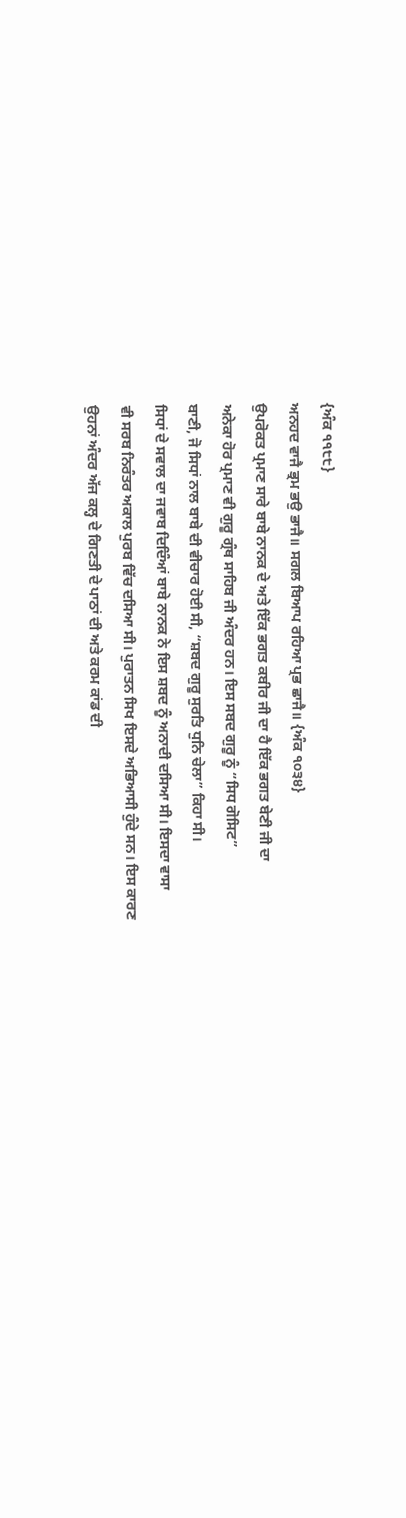{ਅੰਕ ੧੧੮੮}
ਅਨਹਦ ਵਾਜੈ ਭ੍ਰਮ ਭਉ ਭਾਜੈ॥ ਸਗਲ ਬਿਆਪ ਰਹਿਆ ਪ੍ਰਭ ਛਾਜੈ॥ {ਅੰਕ ੧੦੩੪}
ਉਪਰੋਕਤ ਪ੍ਰਮਾਣ ਸਾਰੇ ਬਾਬੇ ਨਾਨਕ ਦੇ ਅਤੇ ਇੱਕ ਭਗਤ ਕਬੀਰ ਜੀ ਦਾ ਹੈ ਇੱਕ ਭਗਤ ਬੇਣੀ ਜੀ ਦਾ
ਅਨੇਕਾ ਹੋਰ ਪ੍ਰਮਾਣ ਵੀ ਗੁਰੂ ਗ੍ਰੰਥ ਸਾਹਿਬ ਜੀ ਅੰਦਰ ਹਨ। ਇਸ ਸਬਦ ਗੁਰੂ ਨੂੰ “ਸਿਧ ਗੋਸਿਟ”
ਬਾਣੀ, ਜੋ ਸਿਧਾਂ ਨਾਲ ਬਾਬੇ ਦੀ ਵੀਚਾਰ ਹੋਈ ਸੀ, “ਸ਼ਬਦ ਗੁਰੂ ਸੁਰਤਿ ਧੁਨਿ ਚੇਲਾ” ਕਿਹਾ ਸੀ।
ਸਿਧਾਂ ਦੇ ਸਵਾਲ ਦਾ ਜਵਾਬ ਦਿਦਿੰਆਂ ਬਾਬੇ ਨਾਨਕ ਨੇ ਇਸ ਸ਼ਬਦ ਨੂੰ ਅਨਾਦੀ ਦਸਿਆ ਸੀ। ਇਸਦਾ ਵਾਸਾ
ਵੀ ਸਰਬ ਨਿਰੰਤਰ ਅਕਾਲ ਪੁਰਬ ਵਿੱਚ ਦਸਿਆ ਸੀ। ਪੁਰਾਤਨ ਸਿਖ ਇਸਦੇ ਅਭਿਆਸੀ ਹੁੰਦੇ ਸਨ। ਇਸ ਕਾਰਣ
ਉਹਨਾਂ ਅੰਦਰ ਅੱਜ ਕਲ੍ਹ ਦੇ ਗਿਣਤੀ ਦੇ ਪਾਠਾਂ ਦੀ ਅਤੇ ਕਰਮ ਕਾਂਡ ਦੀ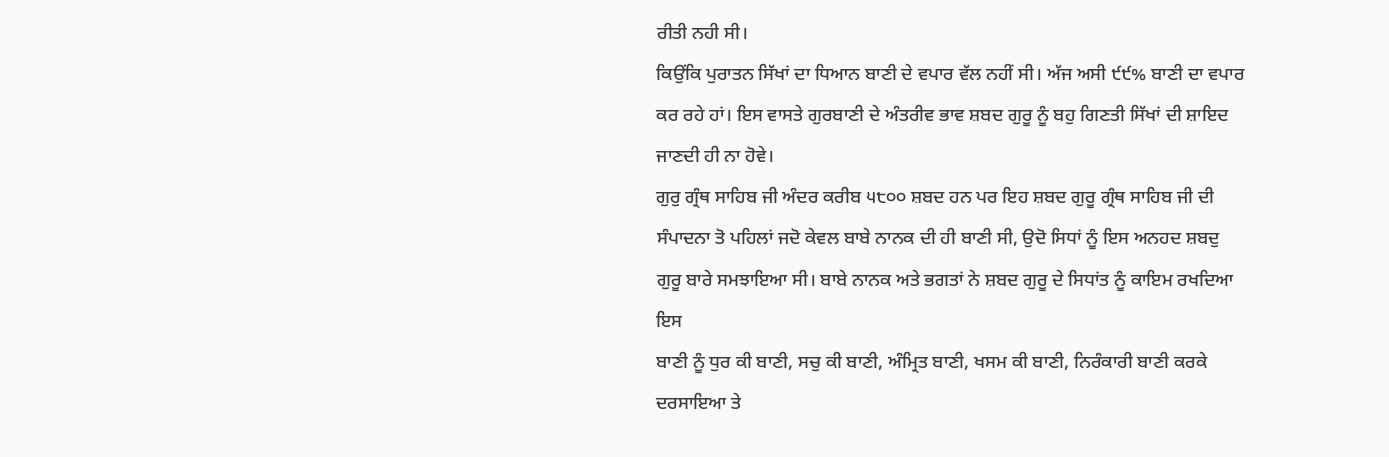ਰੀਤੀ ਨਹੀ ਸੀ।
ਕਿਉਂਕਿ ਪੁਰਾਤਨ ਸਿੱਖਾਂ ਦਾ ਧਿਆਨ ਬਾਣੀ ਦੇ ਵਪਾਰ ਵੱਲ ਨਹੀਂ ਸੀ। ਅੱਜ ਅਸੀ ੯੯% ਬਾਣੀ ਦਾ ਵਪਾਰ
ਕਰ ਰਹੇ ਹਾਂ। ਇਸ ਵਾਸਤੇ ਗੁਰਬਾਣੀ ਦੇ ਅੰਤਰੀਵ ਭਾਵ ਸ਼ਬਦ ਗੁਰੂ ਨੂੰ ਬਹੁ ਗਿਣਤੀ ਸਿੱਖਾਂ ਦੀ ਸ਼ਾਇਦ
ਜਾਣਦੀ ਹੀ ਨਾ ਹੋਵੇ।
ਗੁਰੁ ਗ੍ਰੰਥ ਸਾਹਿਬ ਜੀ ਅੰਦਰ ਕਰੀਬ ੫੮੦੦ ਸ਼ਬਦ ਹਨ ਪਰ ਇਹ ਸ਼ਬਦ ਗੁਰੂ ਗ੍ਰੰਥ ਸਾਹਿਬ ਜੀ ਦੀ
ਸੰਪਾਦਨਾ ਤੋ ਪਹਿਲਾਂ ਜਦੋ ਕੇਵਲ ਬਾਬੇ ਨਾਨਕ ਦੀ ਹੀ ਬਾਣੀ ਸੀ, ਉਦੋ ਸਿਧਾਂ ਨੂੰ ਇਸ ਅਨਹਦ ਸ਼ਬਦੁ
ਗੁਰੂ ਬਾਰੇ ਸਮਝਾਇਆ ਸੀ। ਬਾਬੇ ਨਾਨਕ ਅਤੇ ਭਗਤਾਂ ਨੇ ਸ਼ਬਦ ਗੁਰੂ ਦੇ ਸਿਧਾਂਤ ਨੂੰ ਕਾਇਮ ਰਖਦਿਆ ਇਸ
ਬਾਣੀ ਨੂੰ ਧੁਰ ਕੀ ਬਾਣੀ, ਸਚੁ ਕੀ ਬਾਣੀ, ਅੰਮ੍ਰਿਤ ਬਾਣੀ, ਖਸਮ ਕੀ ਬਾਣੀ, ਨਿਰੰਕਾਰੀ ਬਾਣੀ ਕਰਕੇ
ਦਰਸਾਇਆ ਤੇ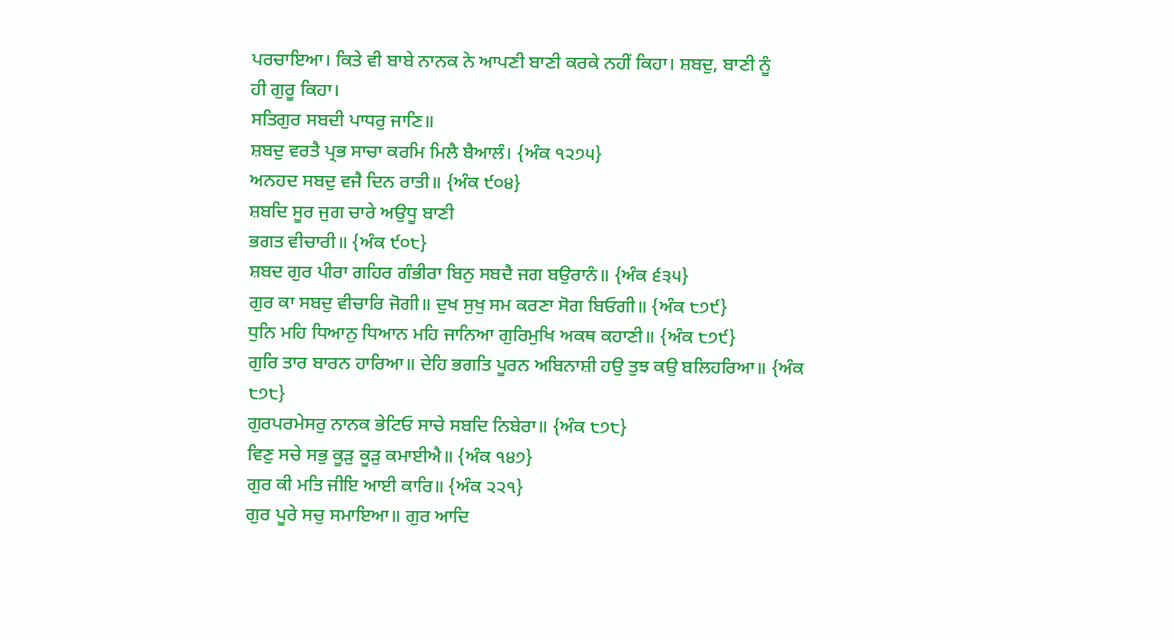ਪਰਚਾਇਆ। ਕਿਤੇ ਵੀ ਬਾਬੇ ਨਾਨਕ ਨੇ ਆਪਣੀ ਬਾਣੀ ਕਰਕੇ ਨਹੀਂ ਕਿਹਾ। ਸ਼ਬਦੁ, ਬਾਣੀ ਨੂੰ
ਹੀ ਗੁਰੂ ਕਿਹਾ।
ਸਤਿਗੁਰ ਸਬਦੀ ਪਾਧਰੁ ਜਾਣਿ॥
ਸ਼ਬਦੁ ਵਰਤੈ ਪ੍ਰਭ ਸਾਚਾ ਕਰਮਿ ਮਿਲੈ ਬੈਆਲੰ। {ਅੰਕ ੧੨੭੫}
ਅਨਹਦ ਸਬਦੁ ਵਜੈ ਦਿਨ ਰਾਤੀ॥ {ਅੰਕ ੯੦੪}
ਸ਼ਬਦਿ ਸੂਰ ਜੁਗ ਚਾਰੇ ਅਉਧੂ ਬਾਣੀ
ਭਗਤ ਵੀਚਾਰੀ॥ {ਅੰਕ ੯੦੮}
ਸ਼ਬਦ ਗੁਰ ਪੀਰਾ ਗਹਿਰ ਗੰਭੀਰਾ ਬਿਨੁ ਸਬਦੈ ਜਗ ਬਉਰਾਨੰ॥ {ਅੰਕ ੬੩੫}
ਗੁਰ ਕਾ ਸਬਦੁ ਵੀਚਾਰਿ ਜੋਗੀ॥ ਦੁਖ ਸੁਖੁ ਸਮ ਕਰਣਾ ਸੋਗ ਬਿਓਗੀ॥ {ਅੰਕ ੮੭੯}
ਧੁਨਿ ਮਹਿ ਧਿਆਨੁ ਧਿਆਨ ਮਹਿ ਜਾਨਿਆ ਗੁਰਿਮੁਖਿ ਅਕਥ ਕਹਾਣੀ॥ {ਅੰਕ ੮੭੯}
ਗੁਰਿ ਤਾਰ ਬਾਰਨ ਹਾਰਿਆ॥ ਦੇਹਿ ਭਗਤਿ ਪੂਰਨ ਅਬਿਨਾਸ਼ੀ ਹਉ ਤੁਝ ਕਉ ਬਲਿਹਰਿਆ॥ {ਅੰਕ ੮੭੮}
ਗੁਰਪਰਮੇਸਰੁ ਨਾਨਕ ਭੇਟਿਓ ਸਾਚੇ ਸਬਦਿ ਨਿਬੇਰਾ॥ {ਅੰਕ ੮੭੮}
ਵਿਣੁ ਸਚੇ ਸਭੁ ਕੂੜੁ ਕੂੜੁ ਕਮਾਈਐ॥ {ਅੰਕ ੧੪੭}
ਗੁਰ ਕੀ ਮਤਿ ਜੀਇ ਆਈ ਕਾਰਿ॥ {ਅੰਕ ੨੨੧}
ਗੁਰ ਪੂਰੇ ਸਚੁ ਸਮਾਇਆ॥ ਗੁਰ ਆਦਿ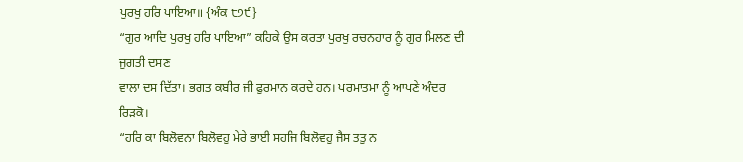ਪੁਰਖੁ ਹਰਿ ਪਾਇਆ॥ {ਅੰਕ ੮੭੯}
“ਗੁਰ ਆਦਿ ਪੁਰਖੁ ਹਰਿ ਪਾਇਆ” ਕਹਿਕੇ ਉਸ ਕਰਤਾ ਪੁਰਖੁ ਰਚਨਹਾਰ ਨੂੰ ਗੁਰ ਮਿਲਣ ਦੀ ਜੁਗਤੀ ਦਸਣ
ਵਾਲਾ ਦਸ ਦਿੱਤਾ। ਭਗਤ ਕਬੀਰ ਜੀ ਫੁਰਮਾਨ ਕਰਦੇ ਹਨ। ਪਰਮਾਤਮਾ ਨੂੰ ਆਪਣੇ ਅੰਦਰ ਰਿੜਕੋ।
“ਹਰਿ ਕਾ ਬਿਲੋਵਨਾ ਬਿਲੋਵਹੁ ਮੇਰੇ ਭਾਈ ਸਹਜਿ ਬਿਲੋਵਹੁ ਜੈਸ ਤਤੁ ਨ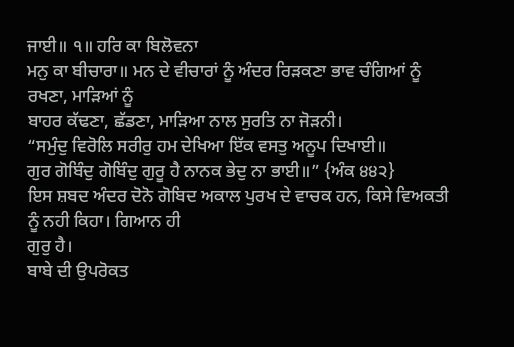ਜਾਈ॥ ੧॥ ਹਰਿ ਕਾ ਬਿਲੋਵਨਾ
ਮਨੁ ਕਾ ਬੀਚਾਰਾ॥ ਮਨ ਦੇ ਵੀਚਾਰਾਂ ਨੂੰ ਅੰਦਰ ਰਿੜਕਣਾ ਭਾਵ ਚੰਗਿਆਂ ਨੂੰ ਰਖਣਾ, ਮਾੜਿਆਂ ਨੂੰ
ਬਾਹਰ ਕੱਢਣਾ, ਛੱਡਣਾ, ਮਾੜਿਆ ਨਾਲ ਸੁਰਤਿ ਨਾ ਜੋੜਨੀ।
“ਸਮੁੰਦੁ ਵਿਰੋਲਿ ਸਰੀਰੁ ਹਮ ਦੇਖਿਆ ਇੱਕ ਵਸਤੁ ਅਨੂਪ ਦਿਖਾਈ॥
ਗੁਰ ਗੋਬਿੰਦੁ ਗੋਬਿੰਦੁ ਗੁਰੂ ਹੈ ਨਾਨਕ ਭੇਦੁ ਨਾ ਭਾਈ॥” {ਅੰਕ ੪੪੨}
ਇਸ ਸ਼ਬਦ ਅੰਦਰ ਦੋਨੋ ਗੋਬਿਦ ਅਕਾਲ ਪੁਰਖ ਦੇ ਵਾਚਕ ਹਨ, ਕਿਸੇ ਵਿਅਕਤੀ ਨੂੰ ਨਹੀ ਕਿਹਾ। ਗਿਆਨ ਹੀ
ਗੁਰੁ ਹੈ।
ਬਾਬੇ ਦੀ ਉਪਰੋਕਤ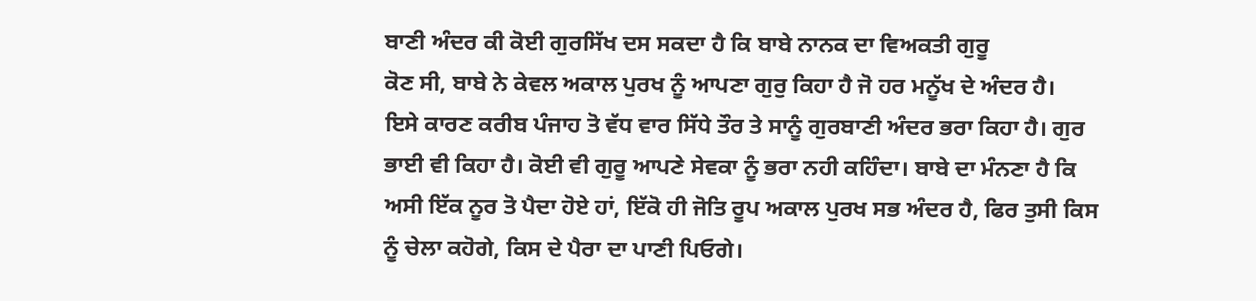ਬਾਣੀ ਅੰਦਰ ਕੀ ਕੋਈ ਗੁਰਸਿੱਖ ਦਸ ਸਕਦਾ ਹੈ ਕਿ ਬਾਬੇ ਨਾਨਕ ਦਾ ਵਿਅਕਤੀ ਗੁਰੂ
ਕੋਣ ਸੀ, ਬਾਬੇ ਨੇ ਕੇਵਲ ਅਕਾਲ ਪੁਰਖ ਨੂੰ ਆਪਣਾ ਗੁਰੁ ਕਿਹਾ ਹੈ ਜੋ ਹਰ ਮਨੂੱਖ ਦੇ ਅੰਦਰ ਹੈ।
ਇਸੇ ਕਾਰਣ ਕਰੀਬ ਪੰਜਾਹ ਤੋ ਵੱਧ ਵਾਰ ਸਿੱਧੇ ਤੌਰ ਤੇ ਸਾਨੂੰ ਗੁਰਬਾਣੀ ਅੰਦਰ ਭਰਾ ਕਿਹਾ ਹੈ। ਗੁਰ
ਭਾਈ ਵੀ ਕਿਹਾ ਹੈ। ਕੋਈ ਵੀ ਗੁਰੂ ਆਪਣੇ ਸੇਵਕਾ ਨੂੰ ਭਰਾ ਨਹੀ ਕਹਿੰਦਾ। ਬਾਬੇ ਦਾ ਮੰਨਣਾ ਹੈ ਕਿ
ਅਸੀ ਇੱਕ ਨੂਰ ਤੋ ਪੈਦਾ ਹੋਏ ਹਾਂ, ਇੱਕੋ ਹੀ ਜੋਤਿ ਰੂਪ ਅਕਾਲ ਪੁਰਖ ਸਭ ਅੰਦਰ ਹੈ, ਫਿਰ ਤੁਸੀ ਕਿਸ
ਨੂੰ ਚੇਲਾ ਕਹੋਗੇ, ਕਿਸ ਦੇ ਪੈਰਾ ਦਾ ਪਾਣੀ ਪਿਓਗੇ।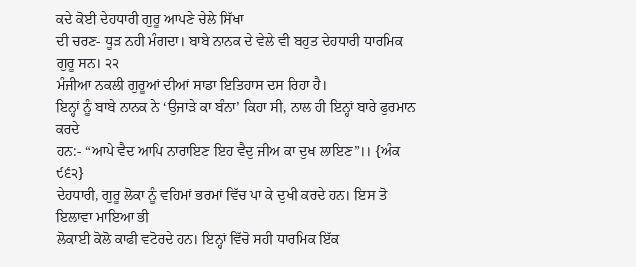ਕਦੇ ਕੋਈ ਦੇਹਧਾਰੀ ਗੁਰੂ ਆਪਣੇ ਚੇਲੇ ਸਿੱਖਾ
ਦੀ ਚਰਣ- ਧੂੜ ਨਹੀ ਮੰਗਦਾ। ਬਾਬੇ ਨਾਨਕ ਦੇ ਵੇਲੇ ਵੀ ਬਹੁਤ ਦੇਹਧਾਰੀ ਧਾਰਮਿਕ ਗੁਰੂ ਸਨ। ੨੨
ਮੰਜੀਆ ਨਕਲੀ ਗੁਰੂਆਂ ਦੀਆਂ ਸਾਡਾ ਇਤਿਹਾਸ ਦਸ ਰਿਹਾ ਹੈ।
ਇਨ੍ਹਾਂ ਨੂੰ ਬਾਬੇ ਨਾਨਕ ਨੇ ‘ਉਜਾੜੇ ਕਾ ਬੰਨਾ’ ਕਿਹਾ ਸੀ, ਨਾਲ ਹੀ ਇਨ੍ਹਾਂ ਬਾਰੇ ਫੁਰਮਾਨ ਕਰਦੇ
ਹਨ:- “ਆਪੇ ਵੈਦ ਆਪਿ ਨਾਰਾਇਣ ਇਹ ਵੈਦੁ ਜੀਅ ਕਾ ਦੁਖ ਲਾਇਣ”।। {ਅੰਕ ੯੬੨}
ਦੇਹਧਾਰੀ, ਗੁਰੂ ਲੋਕਾ ਨੂੰ ਵਹਿਮਾਂ ਭਰਮਾਂ ਵਿੱਚ ਪਾ ਕੇ ਦੁਖੀ ਕਰਦੇ ਹਨ। ਇਸ ਤੋ ਇਲਾਵਾ ਮਾਇਆ ਭੀ
ਲੋਕਾਈ ਕੋਲੋ ਕਾਫੀ ਵਟੋਰਦੇ ਹਨ। ਇਨ੍ਹਾਂ ਵਿੱਚੋ ਸਹੀ ਧਾਰਮਿਕ ਇੱਕ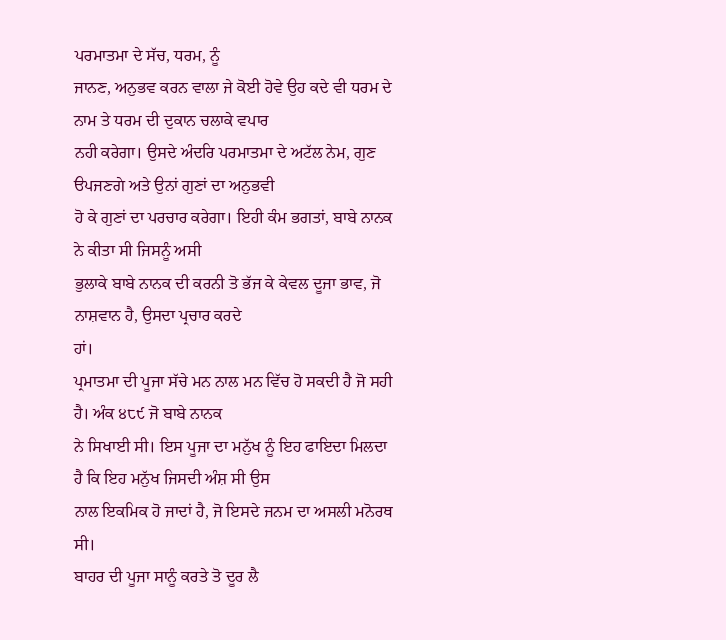ਪਰਮਾਤਮਾ ਦੇ ਸੱਚ, ਧਰਮ, ਨੂੰ
ਜਾਨਣ, ਅਨੁਭਵ ਕਰਨ ਵਾਲਾ ਜੇ ਕੋਈ ਹੋਵੇ ਉਹ ਕਦੇ ਵੀ ਧਰਮ ਦੇ ਨਾਮ ਤੇ ਧਰਮ ਦੀ ਦੁਕਾਨ ਚਲਾਕੇ ਵਪਾਰ
ਨਹੀ ਕਰੇਗਾ। ਉਸਦੇ ਅੰਦਰਿ ਪਰਮਾਤਮਾ ਦੇ ਅਟੱਲ ਨੇਮ, ਗੁਣ ੳਪਜਣਗੇ ਅਤੇ ਉਨਾਂ ਗੁਣਾਂ ਦਾ ਅਨੁਭਵੀ
ਹੋ ਕੇ ਗੁਣਾਂ ਦਾ ਪਰਚਾਰ ਕਰੇਗਾ। ਇਹੀ ਕੰਮ ਭਗਤਾਂ, ਬਾਬੇ ਨਾਨਕ ਨੇ ਕੀਤਾ ਸੀ ਜਿਸਨੂੰ ਅਸੀ
ਭੁਲਾਕੇ ਬਾਬੇ ਨਾਨਕ ਦੀ ਕਰਨੀ ਤੋ ਭੱਜ ਕੇ ਕੇਵਲ ਦੂਜਾ ਭਾਵ, ਜੋ ਨਾਸ਼ਵਾਨ ਹੈ, ਉਸਦਾ ਪ੍ਰਚਾਰ ਕਰਦੇ
ਹਾਂ।
ਪ੍ਰਮਾਤਮਾ ਦੀ ਪੂਜਾ ਸੱਚੇ ਮਨ ਨਾਲ ਮਨ ਵਿੱਚ ਹੋ ਸਕਦੀ ਹੈ ਜੋ ਸਹੀ ਹੈ। ਅੰਕ ੪੮੯ ਜੋ ਬਾਬੇ ਨਾਨਕ
ਨੇ ਸਿਖਾਈ ਸੀ। ਇਸ ਪੂਜਾ ਦਾ ਮਨੁੱਖ ਨੂੰ ਇਹ ਫਾਇਦਾ ਮਿਲਦਾ ਹੈ ਕਿ ਇਹ ਮਨੁੱਖ ਜਿਸਦੀ ਅੰਸ਼ ਸੀ ਉਸ
ਨਾਲ ਇਕਮਿਕ ਹੋ ਜਾਦਾਂ ਹੈ, ਜੋ ਇਸਦੇ ਜਨਮ ਦਾ ਅਸਲੀ ਮਨੋਰਥ ਸੀ।
ਬਾਹਰ ਦੀ ਪੂਜਾ ਸਾਨੂੰ ਕਰਤੇ ਤੋ ਦੂਰ ਲੈ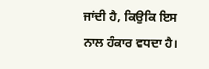ਜਾਂਦੀ ਹੈ, ਕਿਉਕਿ ਇਸ ਨਾਲ ਹੰਕਾਰ ਵਧਦਾ ਹੈ।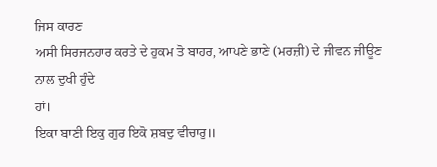ਜਿਸ ਕਾਰਣ
ਅਸੀ ਸਿਰਜਨਹਾਰ ਕਰਤੇ ਦੇ ਹੁਕਮ ਤੋ ਬਾਹਰ, ਆਪਣੇ ਭਾਣੇ (ਮਰਜ਼ੀ) ਦੇ ਜੀਵਨ ਜੀਊਣ ਨਾਲ ਦੁਖੀ ਹੁੰਦੇ
ਹਾਂ।
ਇਕਾ ਬਾਣੀ ਇਕੁ ਗੁਰ ਇਕੋ ਸ਼ਬਦੁ ਵੀਚਾਰੁ॥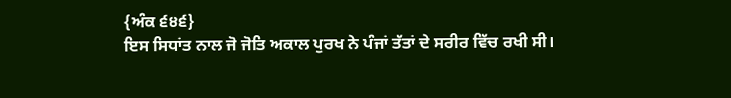{ਅੰਕ ੬੪੬}
ਇਸ ਸਿਧਾਂਤ ਨਾਲ ਜੋ ਜੋਤਿ ਅਕਾਲ ਪੁਰਖ ਨੇ ਪੰਜਾਂ ਤੱਤਾਂ ਦੇ ਸਰੀਰ ਵਿੱਚ ਰਖੀ ਸੀ।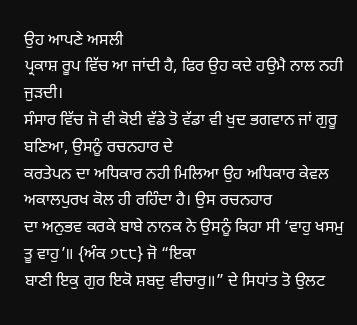ਉਹ ਆਪਣੇ ਅਸਲੀ
ਪ੍ਰਕਾਸ਼ ਰੂਪ ਵਿੱਚ ਆ ਜਾਂਦੀ ਹੈ, ਫਿਰ ਉਹ ਕਦੇ ਹਉਮੈ ਨਾਲ ਨਹੀ ਜੁੜਦੀ।
ਸੰਸਾਰ ਵਿੱਚ ਜੋ ਵੀ ਕੋਈ ਵੱਡੇ ਤੋ ਵੱਡਾ ਵੀ ਖੁਦ ਭਗਵਾਨ ਜਾਂ ਗੁਰੂ ਬਣਿਆ, ਉਸਨੂੰ ਰਚਨਹਾਰ ਦੇ
ਕਰਤੇਪਨ ਦਾ ਅਧਿਕਾਰ ਨਹੀ ਮਿਲਿਆ ਉਹ ਅਧਿਕਾਰ ਕੇਵਲ ਅਕਾਲਪੁਰਖ ਕੋਲ ਹੀ ਰਹਿੰਦਾ ਹੈ। ਉਸ ਰਚਨਹਾਰ
ਦਾ ਅਨੁਭਵ ਕਰਕੇ ਬਾਬੇ ਨਾਨਕ ਨੇ ਉਸਨੂੰ ਕਿਹਾ ਸੀ ‘ਵਾਹੁ ਖਸਮੁ ਤੂ ਵਾਹੁ’॥ {ਅੰਕ ੭੮੮} ਜੋ “ਇਕਾ
ਬਾਣੀ ਇਕੁ ਗੁਰ ਇਕੋ ਸ਼ਬਦੁ ਵੀਚਾਰੁ॥” ਦੇ ਸਿਧਾਂਤ ਤੋ ਉਲਟ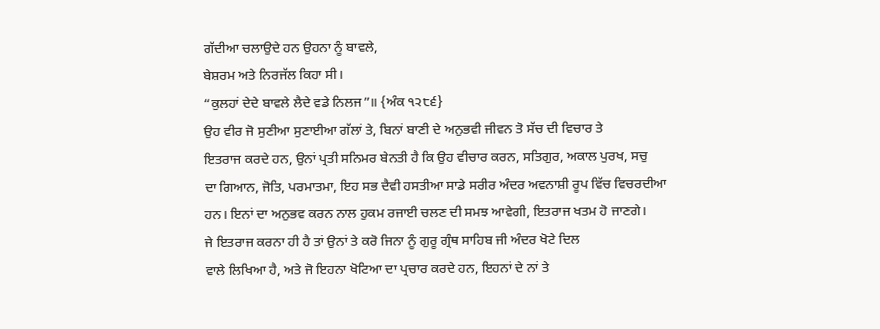ਗੱਦੀਆ ਚਲਾਉਦੇ ਹਨ ਉਹਨਾ ਨੂੰ ਬਾਵਲੇ,
ਬੇਸ਼ਰਮ ਅਤੇ ਨਿਰਜੱਲ ਕਿਹਾ ਸੀ।
“ਕੁਲਹਾਂ ਦੇਦੇ ਬਾਵਲੇ ਲੈਦੇ ਵਡੇ ਨਿਲਜ”॥ {ਅੰਕ ੧੨੮੬}
ਉਹ ਵੀਰ ਜੋ ਸੁਣੀਆ ਸੁਣਾਈਆ ਗੱਲਾਂ ਤੇ, ਬਿਨਾਂ ਬਾਣੀ ਦੇ ਅਨੁਭਵੀ ਜੀਵਨ ਤੋ ਸੱਚ ਦੀ ਵਿਚਾਰ ਤੇ
ਇਤਰਾਜ ਕਰਦੇ ਹਨ, ਉਨਾਂ ਪ੍ਰਤੀ ਸਨਿਮਰ ਬੇਨਤੀ ਹੈ ਕਿ ਉਹ ਵੀਚਾਰ ਕਰਨ, ਸਤਿਗੁਰ, ਅਕਾਲ ਪੁਰਖ, ਸਚੁ
ਦਾ ਗਿਆਨ, ਜੋਤਿ, ਪਰਮਾਤਮਾ, ਇਹ ਸਭ ਦੈਵੀ ਹਸਤੀਆ ਸਾਡੇ ਸਰੀਰ ਅੰਦਰ ਅਵਨਾਸ਼ੀ ਰੂਪ ਵਿੱਚ ਵਿਚਰਦੀਆ
ਹਨ। ਇਨਾਂ ਦਾ ਅਨੁਭਵ ਕਰਨ ਨਾਲ ਹੁਕਮ ਰਜਾਈ ਚਲਣ ਦੀ ਸਮਝ ਆਵੇਗੀ, ਇਤਰਾਜ ਖਤਮ ਹੋ ਜਾਣਗੇ।
ਜੇ ਇਤਰਾਜ ਕਰਨਾ ਹੀ ਹੈ ਤਾਂ ਉਨਾਂ ਤੇ ਕਰੋ ਜਿਨਾ ਨੂੰ ਗੁਰੂ ਗ੍ਰੰਥ ਸਾਹਿਬ ਜੀ ਅੰਦਰ ਖੋਟੇ ਦਿਲ
ਵਾਲੇ ਲਿਖਿਆ ਹੈ, ਅਤੇ ਜੋ ਇਹਨਾ ਖੋਟਿਆ ਦਾ ਪ੍ਰਚਾਰ ਕਰਦੇ ਹਨ, ਇਹਨਾਂ ਦੇ ਨਾਂ ਤੇ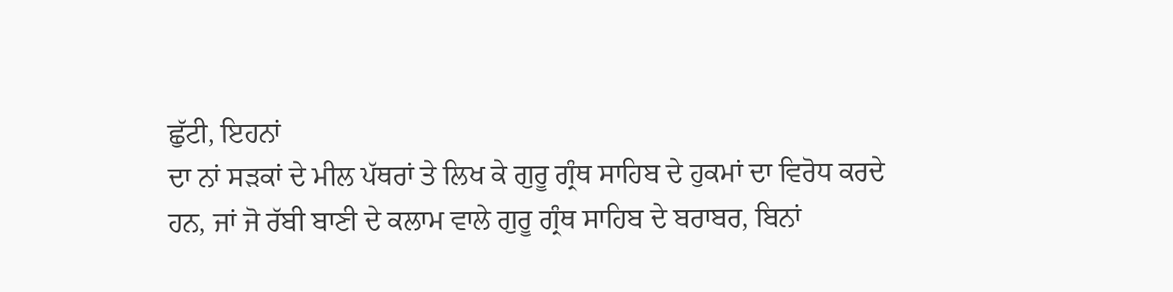ਛੁੱਟੀ, ਇਹਨਾਂ
ਦਾ ਨਾਂ ਸੜਕਾਂ ਦੇ ਮੀਲ ਪੱਥਰਾਂ ਤੇ ਲਿਖ ਕੇ ਗੁਰੂ ਗ੍ਰੰਥ ਸਾਹਿਬ ਦੇ ਹੁਕਮਾਂ ਦਾ ਵਿਰੋਧ ਕਰਦੇ
ਹਨ, ਜਾਂ ਜੋ ਰੱਬੀ ਬਾਣੀ ਦੇ ਕਲਾਮ ਵਾਲੇ ਗੁਰੂ ਗ੍ਰੰਥ ਸਾਹਿਬ ਦੇ ਬਰਾਬਰ, ਬਿਨਾਂ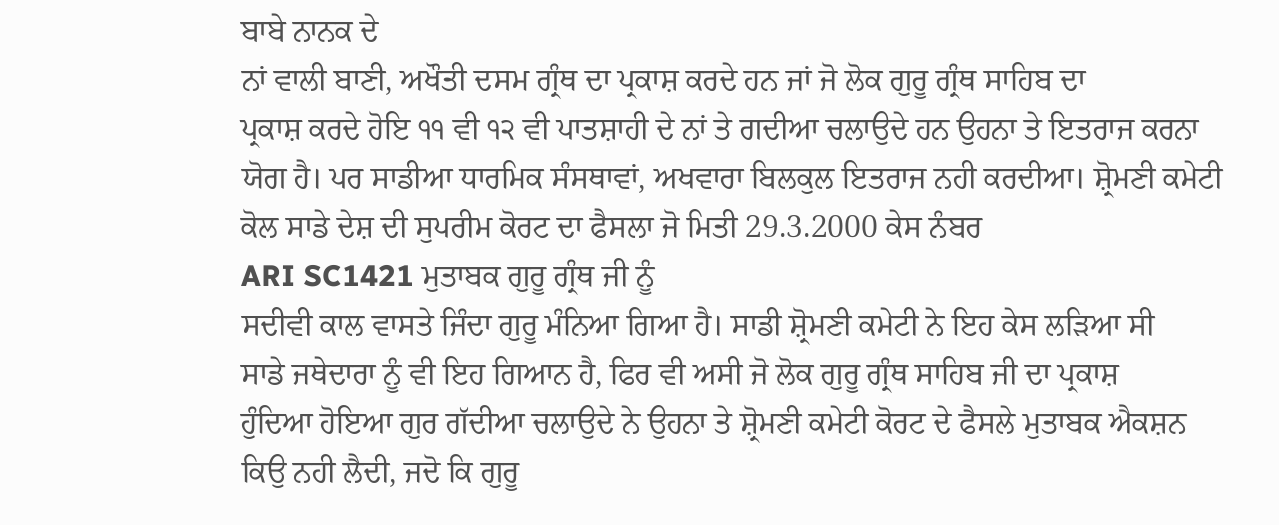ਬਾਬੇ ਨਾਨਕ ਦੇ
ਨਾਂ ਵਾਲੀ ਬਾਣੀ, ਅਖੌਤੀ ਦਸਮ ਗ੍ਰੰਥ ਦਾ ਪ੍ਰਕਾਸ਼ ਕਰਦੇ ਹਨ ਜਾਂ ਜੋ ਲੋਕ ਗੁਰੂ ਗ੍ਰੰਥ ਸਾਹਿਬ ਦਾ
ਪ੍ਰਕਾਸ਼ ਕਰਦੇ ਹੋਇ ੧੧ ਵੀ ੧੨ ਵੀ ਪਾਤਸ਼ਾਹੀ ਦੇ ਨਾਂ ਤੇ ਗਦੀਆ ਚਲਾਉਦੇ ਹਨ ਉਹਨਾ ਤੇ ਇਤਰਾਜ ਕਰਨਾ
ਯੋਗ ਹੈ। ਪਰ ਸਾਡੀਆ ਧਾਰਮਿਕ ਸੰਸਥਾਵਾਂ, ਅਖਵਾਰਾ ਬਿਲਕੁਲ ਇਤਰਾਜ ਨਹੀ ਕਰਦੀਆ। ਸ਼੍ਰੋਮਣੀ ਕਮੇਟੀ
ਕੋਲ ਸਾਡੇ ਦੇਸ਼ ਦੀ ਸੁਪਰੀਮ ਕੋਰਟ ਦਾ ਫੈਸਲਾ ਜੋ ਮਿਤੀ 29.3.2000 ਕੇਸ ਨੰਬਰ
ARI SC1421 ਮੁਤਾਬਕ ਗੁਰੂ ਗ੍ਰੰਥ ਜੀ ਨੂੰ
ਸਦੀਵੀ ਕਾਲ ਵਾਸਤੇ ਜਿੰਦਾ ਗੁਰੂ ਮੰਨਿਆ ਗਿਆ ਹੈ। ਸਾਡੀ ਸ਼੍ਰੋਮਣੀ ਕਮੇਟੀ ਨੇ ਇਹ ਕੇਸ ਲੜਿਆ ਸੀ
ਸਾਡੇ ਜਥੇਦਾਰਾ ਨੂੰ ਵੀ ਇਹ ਗਿਆਨ ਹੈ, ਫਿਰ ਵੀ ਅਸੀ ਜੋ ਲੋਕ ਗੁਰੂ ਗ੍ਰੰਥ ਸਾਹਿਬ ਜੀ ਦਾ ਪ੍ਰਕਾਸ਼
ਹੁੰਦਿਆ ਹੋਇਆ ਗੁਰ ਗੱਦੀਆ ਚਲਾਉਦੇ ਨੇ ਉਹਨਾ ਤੇ ਸ਼੍ਰੋਮਣੀ ਕਮੇਟੀ ਕੋਰਟ ਦੇ ਫੈਸਲੇ ਮੁਤਾਬਕ ਐਕਸ਼ਨ
ਕਿਉ ਨਹੀ ਲੈਦੀ, ਜਦੋ ਕਿ ਗੁਰੂ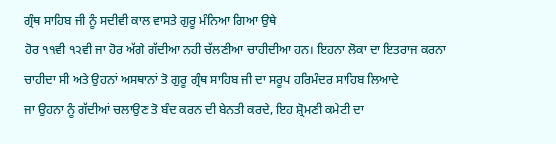ਗ੍ਰੰਥ ਸਾਹਿਬ ਜੀ ਨੂੰ ਸਦੀਵੀ ਕਾਲ ਵਾਸਤੇ ਗੁਰੂ ਮੰਨਿਆ ਗਿਆ ਉਥੇ
ਹੋਰ ੧੧ਵੀ ੧੨ਵੀ ਜਾ ਹੋਰ ਅੱਗੇ ਗੱਦੀਆ ਨਹੀ ਚੱਲਣੀਆ ਚਾਹੀਦੀਆ ਹਨ। ਇਹਨਾ ਲੋਕਾ ਦਾ ਇਤਰਾਜ ਕਰਨਾ
ਚਾਹੀਦਾ ਸੀ ਅਤੇ ਉਹਨਾਂ ਅਸਥਾਨਾਂ ਤੋ ਗੁਰੂ ਗ੍ਰੰਥ ਸਾਹਿਬ ਜੀ ਦਾ ਸਰੂਪ ਹਰਿਮੰਦਰ ਸਾਹਿਬ ਲਿਆਦੇ
ਜਾ ਉਹਨਾ ਨੂੰ ਗੱਦੀਆਂ ਚਲਾਉਣ ਤੋ ਬੰਦ ਕਰਨ ਦੀ ਬੇਨਤੀ ਕਰਦੇ, ਇਹ ਸ਼੍ਰੋਮਣੀ ਕਮੇਟੀ ਦਾ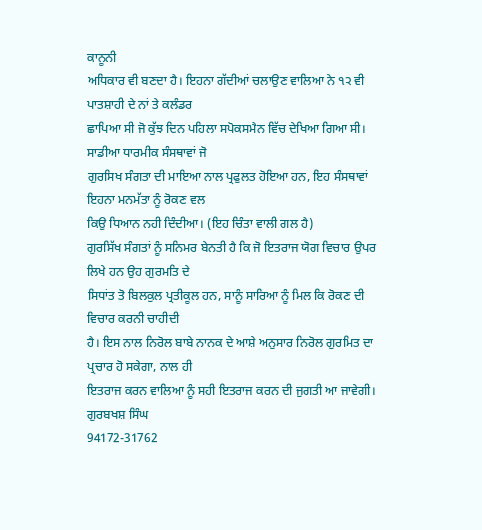ਕਾਨੂਨੀ
ਅਧਿਕਾਰ ਵੀ ਬਣਦਾ ਹੈ। ਇਹਨਾ ਗੱਦੀਆਂ ਚਲਾਉਣ ਵਾਲਿਆ ਨੇ ੧੨ ਵੀ ਪਾਤਸ਼ਾਹੀ ਦੇ ਨਾਂ ਤੇ ਕਲੰਡਰ
ਛਾਪਿਆ ਸੀ ਜੋ ਕੁੱਝ ਦਿਨ ਪਹਿਲਾ ਸਪੋਕਸਮੈਨ ਵਿੱਚ ਦੇਖਿਆ ਗਿਆ ਸੀ। ਸਾਡੀਆ ਧਾਰਮੀਕ ਸੰਸਥਾਵਾਂ ਜੋ
ਗੁਰਸਿਖ ਸੰਗਤਾ ਦੀ ਮਾਇਆ ਨਾਲ ਪ੍ਰਫੁਲਤ ਹੋਇਆ ਹਨ, ਇਹ ਸੰਸਥਾਵਾਂ ਇਹਨਾ ਮਨਮੱਤਾ ਨੂੰ ਰੋਕਣ ਵਲ
ਕਿਉ ਧਿਆਨ ਨਹੀ ਦਿੰਦੀਆ। (ਇਹ ਚਿੰਤਾ ਵਾਲੀ ਗਲ ਹੈ)
ਗੁਰਸਿੱਖ ਸੰਗਤਾਂ ਨੂੰ ਸਨਿਮਰ ਬੇਨਤੀ ਹੈ ਕਿ ਜੋ ਇਤਰਾਜ ਯੋਗ ਵਿਚਾਰ ਉਪਰ ਲਿਖੇ ਹਨ ਉਹ ਗੁਰਮਤਿ ਦੇ
ਸਿਧਾਂਤ ਤੋ ਬਿਲਕੁਲ ਪ੍ਰਤੀਕੂਲ ਹਨ, ਸਾਨੂੰ ਸਾਰਿਆ ਨੂੰ ਮਿਲ ਕਿ ਰੋਕਣ ਦੀ ਵਿਚਾਰ ਕਰਨੀ ਚਾਹੀਦੀ
ਹੈ। ਇਸ ਨਾਲ ਨਿਰੋਲ ਬਾਬੇ ਨਾਨਕ ਦੇ ਆਸ਼ੇ ਅਨੁਸਾਰ ਨਿਰੋਲ ਗੁਰਮਿਤ ਦਾ ਪ੍ਰਚਾਰ ਹੋ ਸਕੇਗਾ, ਨਾਲ ਹੀ
ਇਤਰਾਜ ਕਰਨ ਵਾਲਿਆ ਨੂੰ ਸਹੀ ਇਤਰਾਜ ਕਰਨ ਦੀ ਜੁਗਤੀ ਆ ਜਾਵੇਗੀ।
ਗੁਰਬਖਸ਼ ਸਿੰਘ
94172-31762